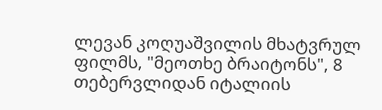ლევან კოღუაშვილის მხატვრულ ფილმს, "მეოთხე ბრაიტონს", 8 თებერვლიდან იტალიის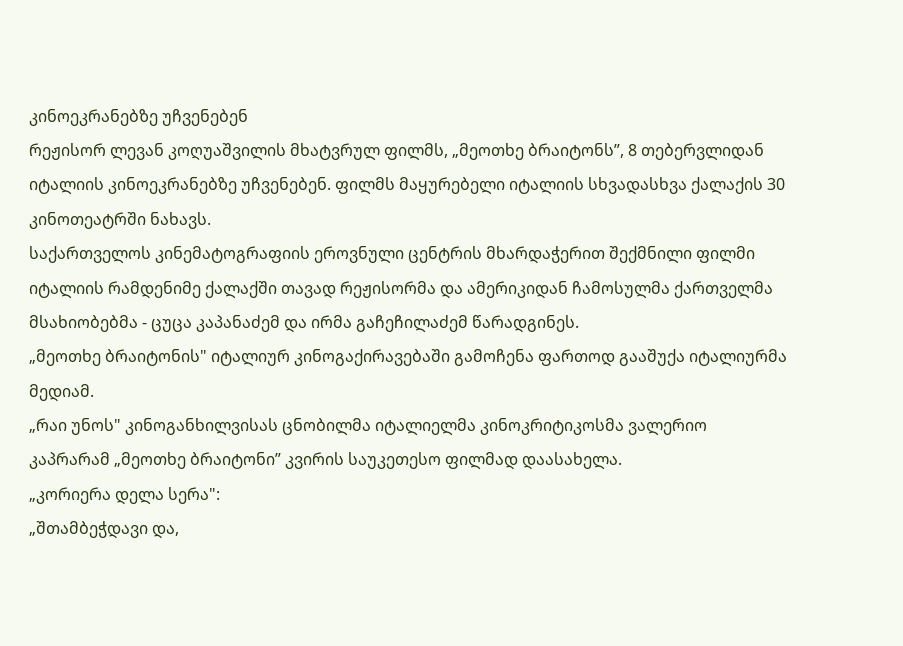კინოეკრანებზე უჩვენებენ
რეჟისორ ლევან კოღუაშვილის მხატვრულ ფილმს, „მეოთხე ბრაიტონს”, 8 თებერვლიდან იტალიის კინოეკრანებზე უჩვენებენ. ფილმს მაყურებელი იტალიის სხვადასხვა ქალაქის 30 კინოთეატრში ნახავს.
საქართველოს კინემატოგრაფიის ეროვნული ცენტრის მხარდაჭერით შექმნილი ფილმი იტალიის რამდენიმე ქალაქში თავად რეჟისორმა და ამერიკიდან ჩამოსულმა ქართველმა მსახიობებმა - ცუცა კაპანაძემ და ირმა გაჩეჩილაძემ წარადგინეს.
„მეოთხე ბრაიტონის" იტალიურ კინოგაქირავებაში გამოჩენა ფართოდ გააშუქა იტალიურმა მედიამ.
„რაი უნოს" კინოგანხილვისას ცნობილმა იტალიელმა კინოკრიტიკოსმა ვალერიო კაპრარამ „მეოთხე ბრაიტონი” კვირის საუკეთესო ფილმად დაასახელა.
„კორიერა დელა სერა":
„შთამბეჭდავი და,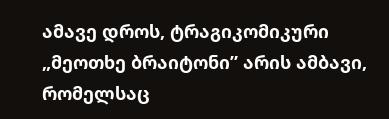ამავე დროს, ტრაგიკომიკური „მეოთხე ბრაიტონი” არის ამბავი, რომელსაც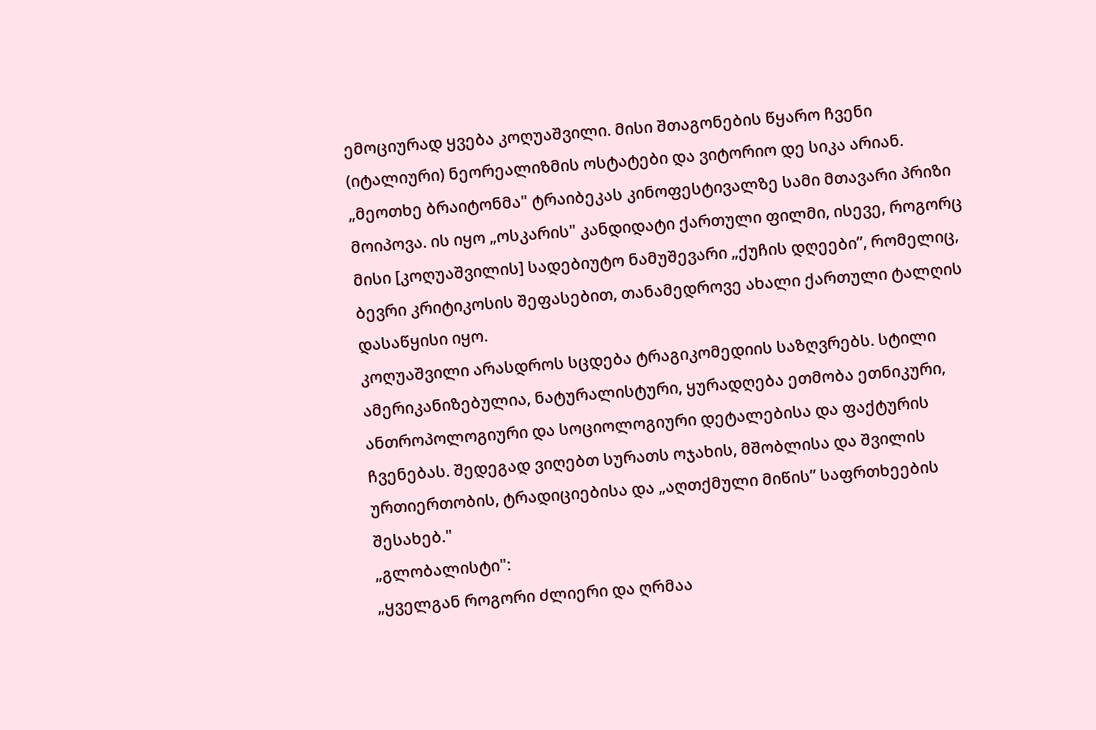ემოციურად ყვება კოღუაშვილი. მისი შთაგონების წყარო ჩვენი (იტალიური) ნეორეალიზმის ოსტატები და ვიტორიო დე სიკა არიან. „მეოთხე ბრაიტონმა" ტრაიბეკას კინოფესტივალზე სამი მთავარი პრიზი მოიპოვა. ის იყო „ოსკარის" კანდიდატი ქართული ფილმი, ისევე, როგორც მისი [კოღუაშვილის] სადებიუტო ნამუშევარი „ქუჩის დღეები”, რომელიც, ბევრი კრიტიკოსის შეფასებით, თანამედროვე ახალი ქართული ტალღის დასაწყისი იყო.
კოღუაშვილი არასდროს სცდება ტრაგიკომედიის საზღვრებს. სტილი ამერიკანიზებულია, ნატურალისტური, ყურადღება ეთმობა ეთნიკური, ანთროპოლოგიური და სოციოლოგიური დეტალებისა და ფაქტურის ჩვენებას. შედეგად ვიღებთ სურათს ოჯახის, მშობლისა და შვილის ურთიერთობის, ტრადიციებისა და „აღთქმული მიწის” საფრთხეების შესახებ."
„გლობალისტი":
„ყველგან როგორი ძლიერი და ღრმაა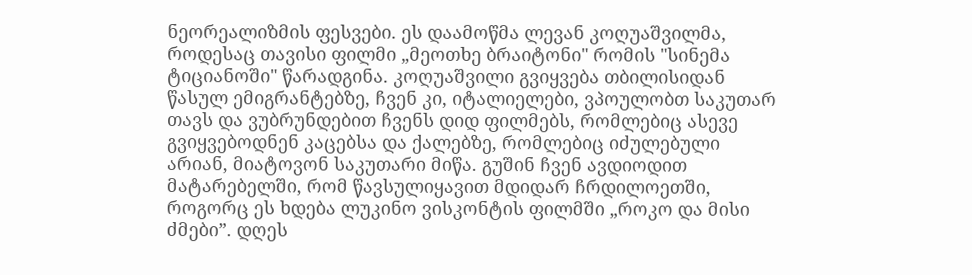ნეორეალიზმის ფესვები. ეს დაამოწმა ლევან კოღუაშვილმა, როდესაც თავისი ფილმი „მეოთხე ბრაიტონი" რომის "სინემა ტიციანოში" წარადგინა. კოღუაშვილი გვიყვება თბილისიდან წასულ ემიგრანტებზე, ჩვენ კი, იტალიელები, ვპოულობთ საკუთარ თავს და ვუბრუნდებით ჩვენს დიდ ფილმებს, რომლებიც ასევე გვიყვებოდნენ კაცებსა და ქალებზე, რომლებიც იძულებული არიან, მიატოვონ საკუთარი მიწა. გუშინ ჩვენ ავდიოდით მატარებელში, რომ წავსულიყავით მდიდარ ჩრდილოეთში, როგორც ეს ხდება ლუკინო ვისკონტის ფილმში „როკო და მისი ძმები”. დღეს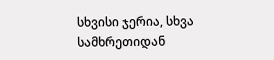სხვისი ჯერია, სხვა სამხრეთიდან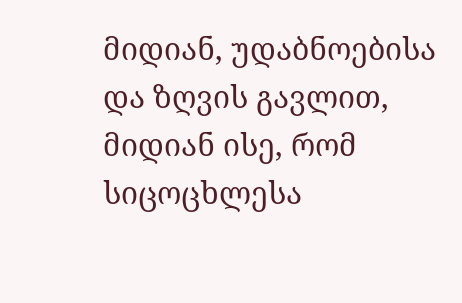მიდიან, უდაბნოებისა და ზღვის გავლით, მიდიან ისე, რომ სიცოცხლესა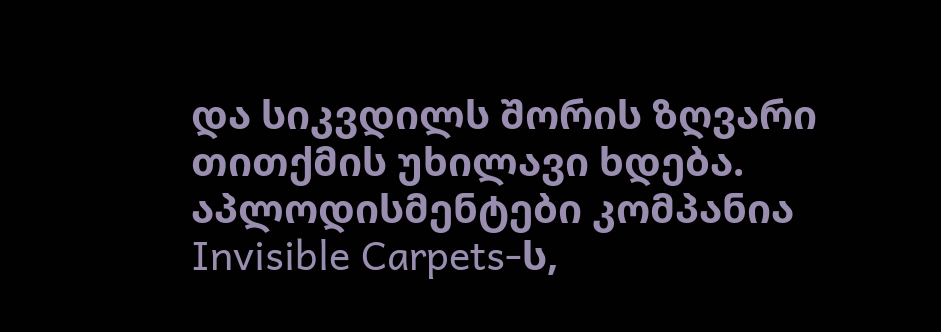და სიკვდილს შორის ზღვარი თითქმის უხილავი ხდება.
აპლოდისმენტები კომპანია Invisible Carpets-ს,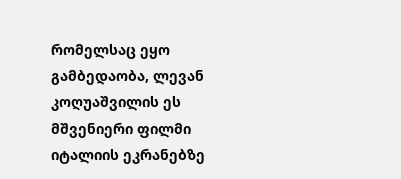რომელსაც ეყო გამბედაობა, ლევან კოღუაშვილის ეს მშვენიერი ფილმი იტალიის ეკრანებზე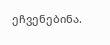ეჩვენებინა.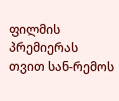ფილმის პრემიერას თვით სან-რემოს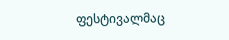ფესტივალმაც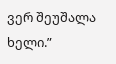ვერ შეუშალა ხელი.”